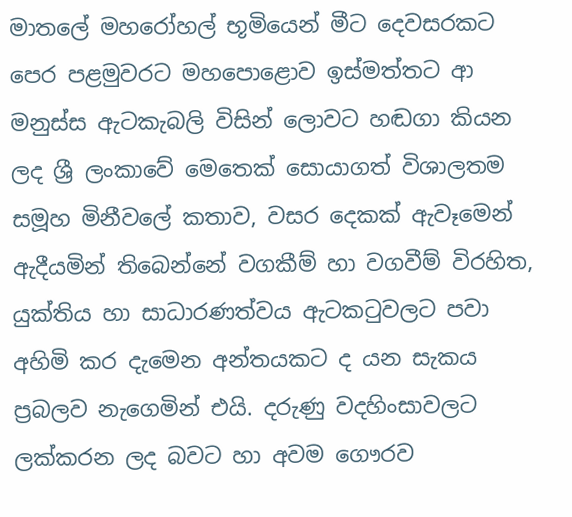මාතලේ මහරෝහල් භූමියෙන් මීට දෙවසරකට පෙර පළමුවරට මහපොළොව ඉස්මත්තට ආ මනුස්ස ඇටකැබලි විසින් ලොවට හඬගා කියන ලද ශ්‍රී ලංකාවේ මෙතෙක් සොයාගත් විශාලතම සමූහ මිනීවලේ කතාව, වසර දෙකක් ඇවෑමෙන් ඇදීයමින් තිබෙන්නේ වගකීම් හා වගවීම් විරහිත, යුක්තිය හා සාධාරණත්වය ඇටකටුවලට පවා අහිමි කර දැමෙන අන්තයකට ද යන සැකය ප්‍රබලව නැ‍ගෙමින් එයි. දරුණු වදහිංසාවලට ලක්කරන ලද බවට හා අවම ගෞරව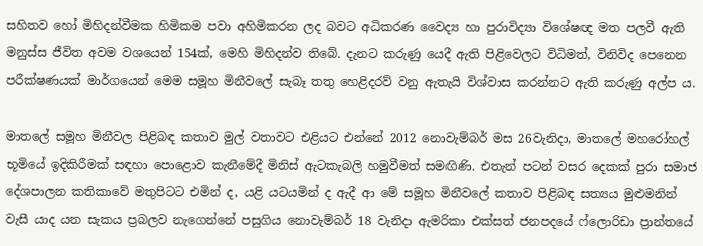සහිතව ‍හෝ මිහිදන්වීමක හිමිකම පවා අහිමිකරන ලද බවට අධිකරණ වෛද්‍ය හා පුරාවිද්‍යා විශේෂඥ මත පලවී ඇති මනුස්ස ජීවිත අවම වශයෙන් 154ක්, මෙහි මිහිදන්ව තිබේ. දැනට කරුණු යෙදී ඇති පිළිවෙලට විධිමත්, විනිවිද පෙනෙන පරීක්ෂණයක් මාර්ගයෙන් මෙම සමූහ මිනීවලේ සැබෑ තතු හෙළිදරව් වනු ඇතැයි විශ්වාස කරන්නට ඇති කරුණු අල්ප ය.

මාතලේ සමූහ මිනීවල පිළිබඳ කතාව මුල් වතාවට එළියට එන්නේ 2012 නොවැම්බර් මස 26වැනිදා, මාතලේ මහරෝහල් භූමියේ ඉදිකිරීමක් සඳහා පොළොව කැනීමේදී මිනිස් ඇටකැබලි හමුවීමත් සමඟිණි. එතැන් පටන් වසර දෙකක් පුරා සමාජ දේශපාලන කතිකාවේ මතුපිටට එමින් ද, යළි යටයමින් ද ඇදී ආ මේ සමූහ මිනීවලේ කතාව පිළිබඳ සත්‍යය මුළුමනින් වැසී යාද යන සැකය ප්‍රබලව නැගෙන්නේ පසුගිය නොවැම්බර් 18 වැනිදා ඇමරිකා එක්සත් ජනපදයේ ෆ්ලොරිඩා ප්‍රාන්තයේ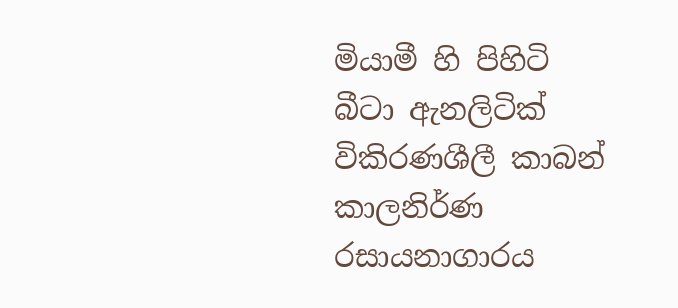මියාමී හි පිහිටි බීටා ඇනලිටික් විකිරණශීලී කාබන් කාලනිර්ණ රසායනාගාරය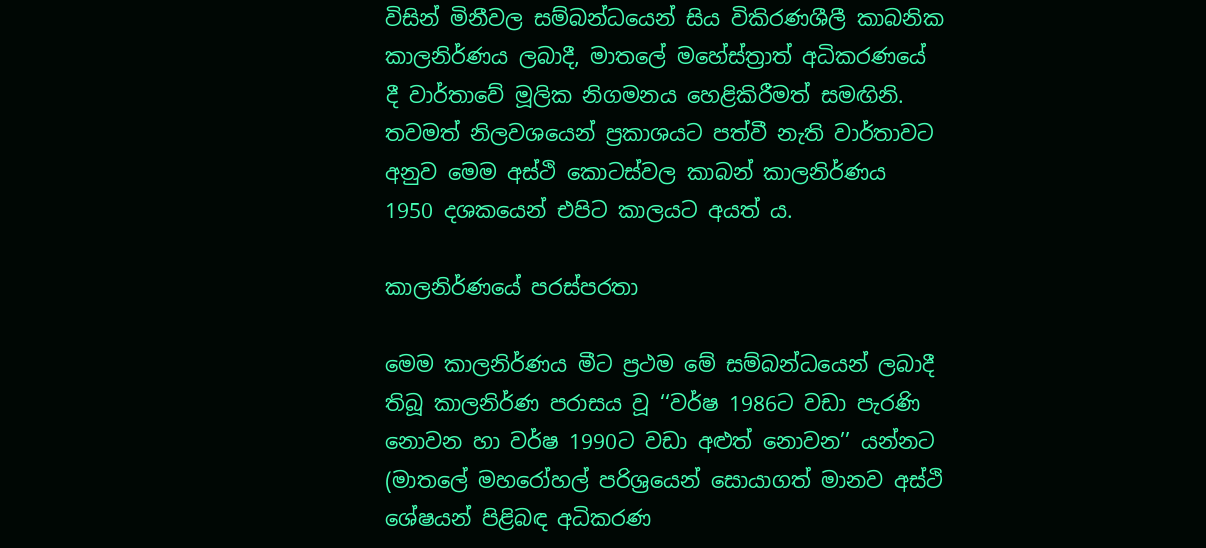විසින් මිනීවල සම්බන්ධයෙන් සිය විකිරණශීලී කාබනික කාලනිර්ණය ලබාදී, මාතලේ මහේස්ත්‍රාත් අධිකරණයේ දී වාර්තාවේ මූලික නිගමනය හෙළිකිරීමත් සමඟිනි. තවමත් නිලවශයෙන් ප්‍රකාශයට පත්වී නැති වාර්තාවට අනුව මෙම අස්ථි කොටස්වල කාබන් කාලනිර්ණය 1950 දශකයෙන් එපිට කාලයට අයත් ය.

කාලනිර්ණයේ පරස්පරතා

මෙම කාලනිර්ණය මීට ප්‍රථම මේ සම්බන්ධයෙන් ලබාදී තිබූ කාලනිර්ණ පරාසය වූ ‘‘වර්ෂ 1986ට වඩා පැරණි නොවන හා වර්ෂ 1990ට වඩා අළුත් නොවන’’ යන්නට (මාතලේ මහරෝහල් පරිශ්‍රයෙන් සොයාගත් මානව අස්ථි ශේෂයන් පිළිබඳ අධිකරණ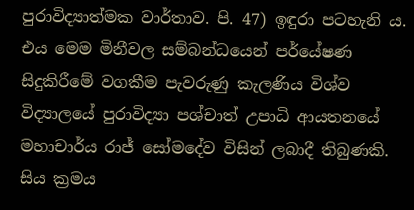පුරාවිද්‍යාත්මක වාර්තාව. පි. 47) ඉඳුරා පටහැනි ය. එය මෙම මිනීවල සම්බන්ධයෙන් පර්යේෂණ සිදුකිරීමේ වගකීම පැවරුණු කැලණිය විශ්ව විද්‍යාලයේ පුරාවිද්‍යා පශ්චාත් උපාධි ආයතනයේ මහාචාර්ය රාජ් සෝමදේව විසින් ලබාදී තිබුණකි. සිය ක්‍රමය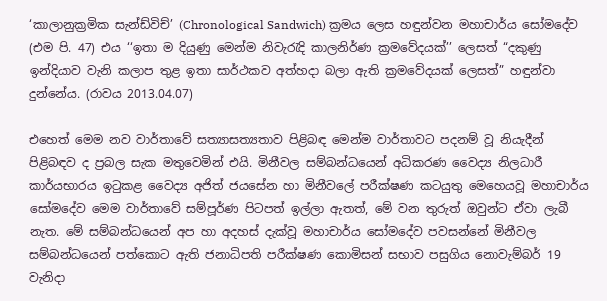‘කාලානුක්‍රමික සැන්ඩ්විච්’ (Chronological Sandwich) ක්‍රමය ලෙස හඳුන්වන මහාචාර්ය සෝමදේව (එම පි. 47) එය ‘‘ඉතා ම දියුණු මෙන්ම නිවැරැදි කාලනිර්ණ ක්‍රමවේදයක්’’ ලෙසත් “දකුණු ඉන්දියාව වැනි කලාප තුළ ඉතා සාර්ථකව අත්හදා බලා ඇති ක්‍රමවේදයක් ලෙසත්” හඳුන්වා දුන්නේය. (රාවය 2013.04.07)

එහෙත් මෙම නව වාර්තාවේ සත්‍යාසත්‍යතාව පිළිබඳ මෙන්ම වාර්තාවට පදනම් වූ නියැදීන් පිළිබඳව ද ප්‍රබල සැක මතුවෙමින් එයි. මිනීවල සම්බන්ධයෙන් අධිකරණ වෛද්‍ය නිලධාරී කාර්යභාරය ඉටුකළ වෛද්‍ය අජිත් ජයසේන හා මිනීවලේ පරීක්ෂණ කටයුතු මෙහෙයවූ මහාචාර්ය සෝමදේව මෙම වාර්තාවේ සම්පූර්ණ පිටපත් ඉල්ලා ඇතත්, මේ වන තුරුත් ඔවුන්ට ඒවා ලැබී නැත. මේ සම්බන්ධයෙන් අප හා අදහස් දැක්වූ මහාචාර්ය සෝමදේව පවසන්නේ මිනීවල සම්බන්ධයෙන් පත්කොට ඇති ජනාධිපති පරීක්ෂණ කොමිසන් සභාව පසුගිය නොවැම්බර් 19 වැනිදා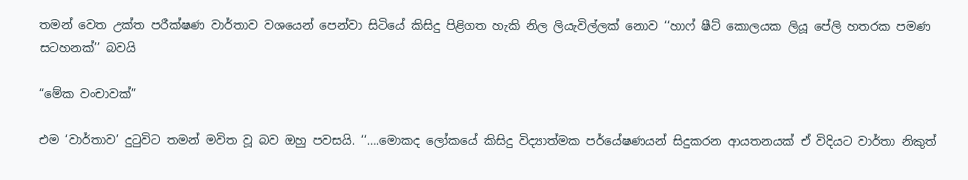තමන් වෙත උක්ත පරීක්ෂණ වාර්තාව වශයෙන් පෙන්වා සිටියේ කිසිදු පිළිගත හැකි නිල ලියැවිල්ලක් නොව ‘‘හාෆ් ෂීට් කොලයක ලියූ පේලි හතරක පමණ සටහනක්’’ බවයි

“මේක වංචාවක්”

එම ‘වාර්තාව’ දුටුවිට තමන් මවිත වූ බව ඔහු පවසයි. ‘‘….මොකද ලෝකයේ කිසිදු විද්‍යාත්මක පර්යේෂණයන් සිදුකරන ආයතනයක් ඒ විදියට වාර්තා නිකුත්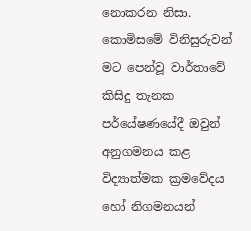නොකරන නිසා. කොමිසමේ විනිසුරුවන් මට පෙන්වූ වාර්තාවේ කිසිදු තැනක පර්යේෂණයේදී ඔවුන් අනුගමනය කළ විද්‍යාත්මක ක්‍රමවේදය හෝ නිගමනයන්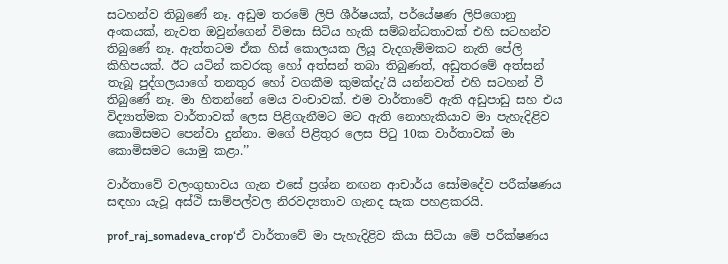සටහන්ව තිබුණේ නෑ. අඩුම තරමේ ලිපි ශීර්ෂයක්, පර්යේෂණ ලිපිගොනු අංකයක්, නැවත ඔවුන්ගෙන් විමසා සිටිය හැකි සම්බන්ධතාවක් එහි සටහන්ව තිබුණේ නෑ. ඇත්තටම ඒක හිස් කොලයක ලියූ වැදගැම්මකට නැති පේලි කිහිපයක්. ඊට යටින් කවරකු හෝ අත්සන් තබා තිබුණත්, අඩුතරමේ අත්සන් තැබූ පුද්ගලයාගේ තනතුර හෝ වගකීම කුමක්දැ’යි යන්නවත් එහි සටහන් වී තිබුණේ නෑ. මා හිතන්නේ මෙය වංචාවක්. එම වාර්තාවේ ඇති අඩුපාඩු සහ එය විද්‍යාත්මක වාර්තාවක් ලෙස පිළිගැනීමට මට ඇති නොහැකියාව මා පැහැදිළිව කොමිසමට පෙන්වා දුන්නා. මගේ පිළිතුර ලෙස පිටු 10ක වාර්තාවක් මා කොමිසමට යොමු කළා.’’

වාර්තාවේ වලංගුභාවය ගැන එසේ ප්‍රශ්න නඟන ආචාර්ය සෝමදේව පරීක්ෂණය සඳහා යැවූ අස්ථි සාම්පල්වල නිරවද්‍යතාව ගැනද සැක පහළකරයි.

prof_raj_somadeva_crop‘ඒ වාර්තාවේ මා පැහැදිළිව කියා සිටියා මේ පරීක්ෂණය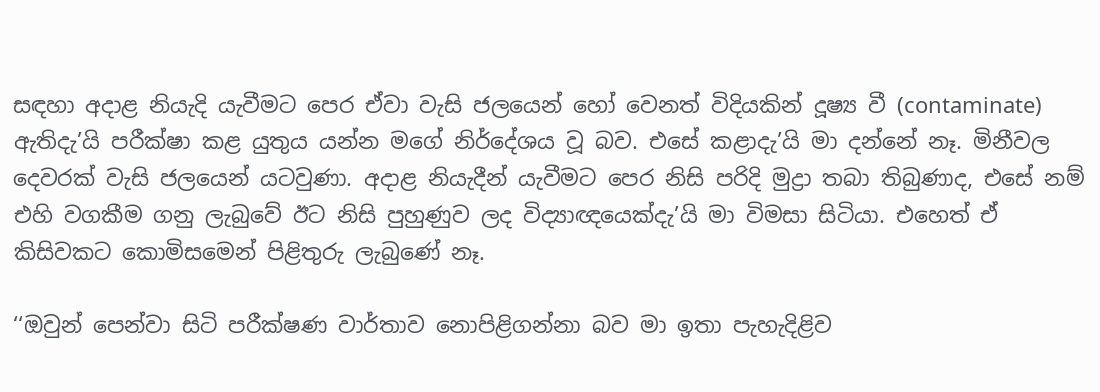සඳහා අදාළ නියැදි යැවීමට පෙර ඒවා වැසි ජලයෙන් හෝ වෙනත් විදියකින් දූෂ්‍ය වී (contaminate) ඇතිදැ’යි පරීක්ෂා කළ යුතුය යන්න මගේ නිර්දේශය වූ බව. එසේ කළාදැ’යි මා දන්නේ නෑ. මිනීවල දෙවරක් වැසි ජලයෙන් යටවුණා. අදාළ නියැදීන් යැවීමට පෙර නිසි පරිදි මුද්‍රා තබා තිබුණාද, එසේ නම් එහි වගකීම ගනු ලැබුවේ ඊට නිසි පුහුණුව ලද විද්‍යාඥයෙක්දැ’යි මා විමසා සිටියා. එහෙත් ඒ කිසිවකට කොමිසමෙන් පිළිතුරු ලැබුණේ නෑ.

‘‘ඔවුන් පෙන්වා සිටි පරීක්ෂණ වාර්තාව නොපිළිගන්නා බව මා ඉතා පැහැදිළිව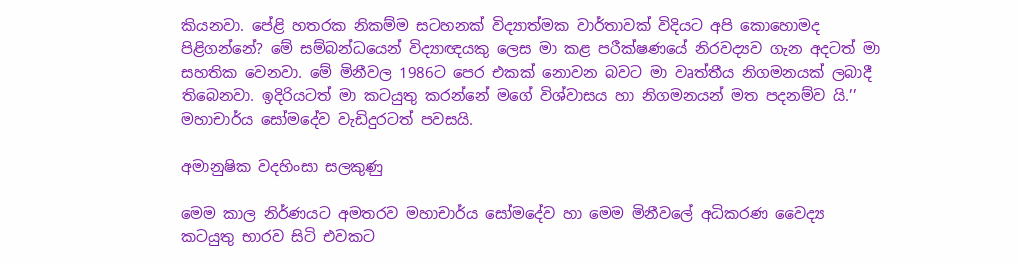කියනවා. පේළි හතරක නිකම්ම සටහනක් විද්‍යාත්මක වාර්තාවක් විදියට අපි කොහොමද පිළිගන්නේ? මේ සම්බන්ධයෙන් විද්‍යාඥයකු ලෙස මා කළ පරීක්ෂණයේ නිරවද්‍යව ගැන අදටත් මා සහතික වෙනවා. මේ මිනීවල 1986ට පෙර එකක් නොවන බවට මා වෘත්තීය නිගමනයක් ලබාදී තිබෙනවා. ඉදිරියටත් මා කටයුතු කරන්නේ මගේ විශ්වාසය හා නිගමනයන් මත පදනම්ව යි.’’ මහාචාර්ය සෝමදේව වැඩිදුරටත් පවසයි.

අමානුෂික වදහිංසා සලකුණු

මෙම කාල නිර්ණයට අමතරව මහාචාර්ය සෝමදේව හා මෙම මිනීවලේ අධිකරණ වෛද්‍ය කටයුතු භාරව සිටි එවකට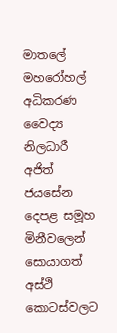මාතලේ මහරෝහල් අධිකරණ වෛද්‍ය නිලධාරී අජිත් ජයසේන දෙපළ සමූහ මිනීවලෙන් සොයාගත් අස්ථි කොටස්වලට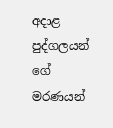අදාළ පුද්ගලයන් ගේ මරණයන්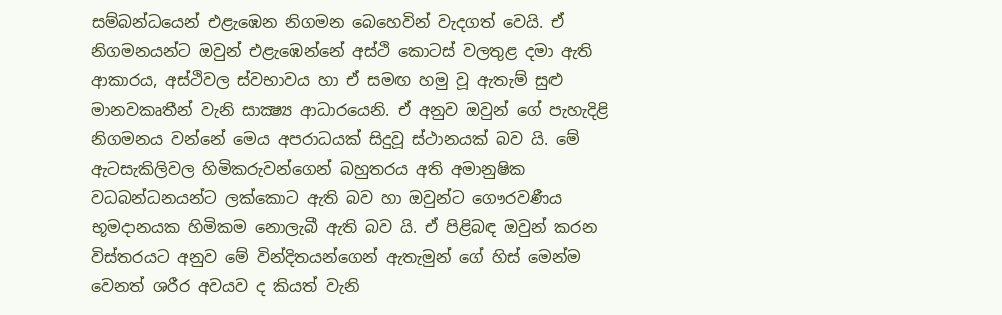සම්බන්ධයෙන් එළැඹෙන නිගමන බෙහෙවින් වැදගත් වෙයි. ඒ නිගමනයන්ට ඔවුන් එළැඹෙන්නේ අස්ථි කොටස් වලතුළ දමා ඇති ආකාරය, අස්ථිවල ස්වභාවය හා ඒ සමඟ හමු වූ ඇතැම් සුළු මානවකෘතීන් වැනි සාක්‍ෂ්‍ය ආධාරයෙනි. ඒ අනුව ඔවුන් ගේ පැහැදිළි නිගමනය වන්නේ මෙය අපරාධයක් සිදුවූ ස්ථානයක් බව යි. මේ ඇටසැකිලිවල හිමිකරුවන්ගෙන් බහුතරය අති අමානුෂික වධබන්ධනයන්ට ලක්කොට ඇති බව හා ඔවුන්ට ගෞරවණීය භූමදානයක හිමිකම නොලැබී ඇති බව යි. ඒ පිළිබඳ ඔවුන් කරන විස්තරයට අනුව මේ වින්දිතයන්ගෙන් ඇතැමුන් ගේ හිස් මෙන්ම වෙනත් ශරීර අවයව ද කියත් වැනි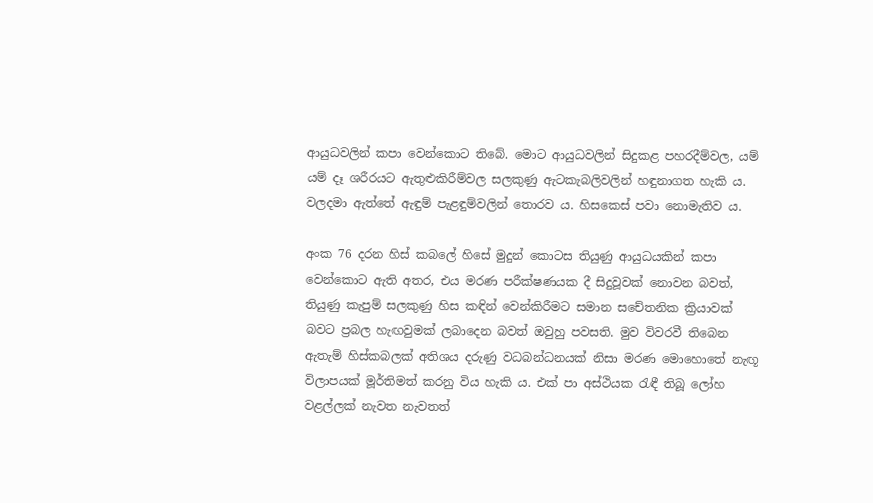ආයුධවලින් කපා වෙන්කොට තිබේ. මොට ආයුධවලින් සිදුකළ පහරදීම්වල, යම් යම් දෑ ශරීරයට ඇතුළුකිරීම්වල සලකුණු ඇටකැබලිවලින් හඳුනාගත හැකි ය. වලදමා ඇත්තේ ඇඳුම් පැළඳුම්වලින් තොරව ය. හිසකෙස් පවා නොමැතිව ය.

අංක 76 දරන හිස් කබලේ හිසේ මුදුන් කොටස තියුණු ආයුධයකින් කපා වෙන්කොට ඇති අතර, එය මරණ පරීක්ෂණයක දී සිදුවූවක් නොවන බවත්, තියුණු කැපුම් සලකුණු හිස කඳින් වෙන්කිරීමට සමාන සචේතනික ක්‍රියාවක් බවට ප්‍රබල හැඟවුමක් ලබාදෙන බවත් ඔවුහු පවසති. මුව විවරවී තිබෙන ඇතැම් හිස්කබලක් අතිශය දරුණු වධබන්ධනයක් නිසා මරණ මොහොතේ නැඟූ විලාපයක් මූර්තිමත් කරනු විය හැකි ය. එක් පා අස්ථියක රැඳී තිබූ ලෝහ වළල්ලක් නැවත නැවතත්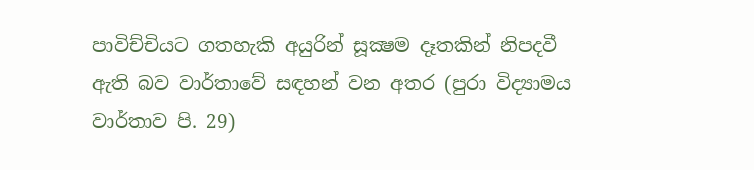පාවිච්චියට ගතහැකි අයුරින් සූක්‍ෂම දෑතකින් නිපදවී ඇති බව වාර්තාවේ සඳහන් වන අතර (පුරා විද්‍යාමය වාර්තාව පි. 29)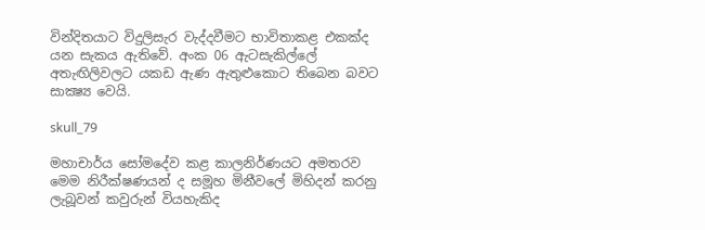වින්දිතයාට විදුලිසැර වැද්දවීමට භාවිතාකළ එකක්ද යන සැකය ඇතිවේ. අංක 06 ඇටසැකිල්ලේ අතැඟිලිවලට යකඩ ඇණ ඇතුළුකොට තිබෙන බවට සාක්‍ෂ්‍ය වෙයි.

skull_79

මහාචාර්ය සෝමදේව කළ කාලනිර්ණයට අමතරව මෙම නිරීක්ෂණයන් ද සමූහ මිනීවලේ මිහිදන් කරනු ලැබූවන් කවුරුන් වියහැකිද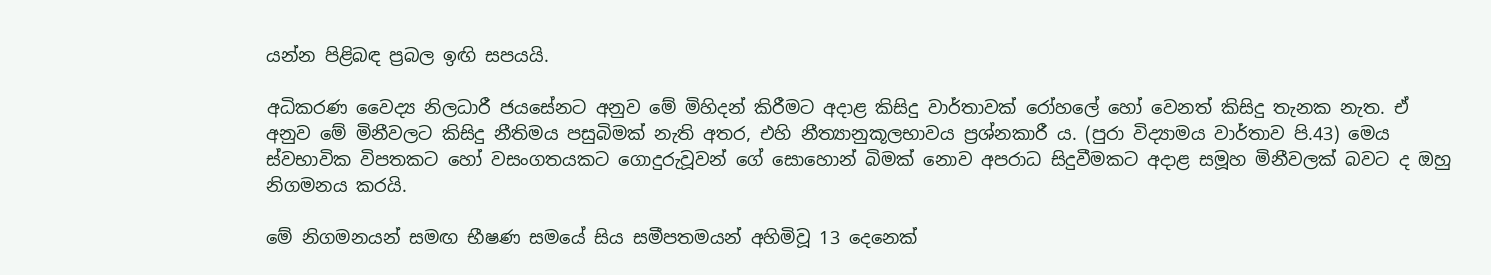යන්න පිළිබඳ ප්‍රබල ඉඟි සපයයි.

අධිකරණ වෛද්‍ය නිලධාරී ජයසේනට අනුව මේ මිහිදන් කිරීමට අදාළ කිසිදු වාර්තාවක් රෝහලේ හෝ වෙනත් කිසිදු තැනක නැත. ඒ අනුව මේ මිනීවලට කිසිදු නීතිමය පසුබිමක් නැති අතර, එහි නීත්‍යානුකූලභාවය ප්‍රශ්නකාරී ය. (පුරා විද්‍යාමය වාර්තාව පි.43) මෙය ස්වභාවික විපතකට හෝ වසංගතයකට ගොදුරුවූවන් ගේ සොහොන් බිමක් නොව අපරාධ සිදුවීමකට අදාළ සමූහ මිනීවලක් බවට ද ඔහු නිගමනය කරයි.

මේ නිගමනයන් සමඟ භීෂණ සමයේ සිය සමීපතමයන් අහිමිවූ 13 දෙනෙක්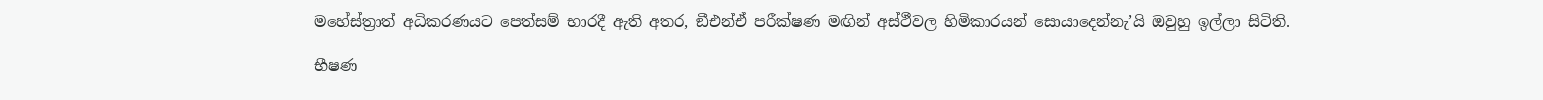මහේස්ත්‍රාත් අධිකරණයට පෙත්සම් භාරදී ඇති අතර, ඞීඑන්ඒ පරීක්ෂණ මඟින් අස්ථීවල හිමිකාරයන් සොයාදෙන්නැ’යි ඔවුහු ඉල්ලා සිටිති.

භීෂණ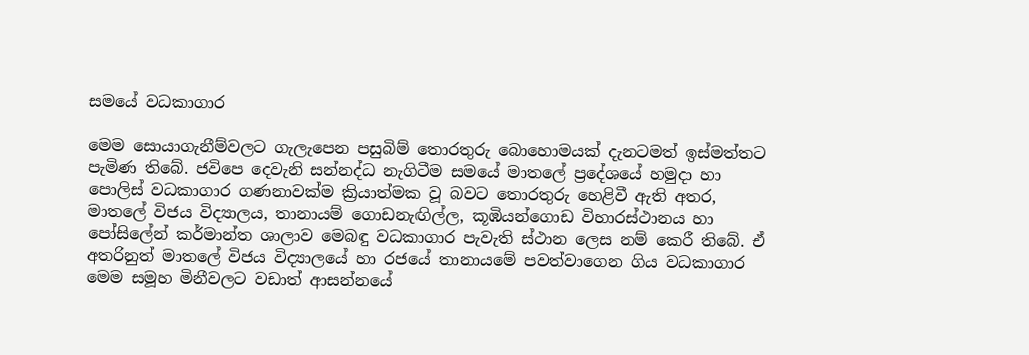සමයේ වධකාගාර

මෙම සොයාගැනීම්වලට ගැලැපෙන පසුබිම් තොරතුරු බොහොමයක් දැනටමත් ඉස්මත්තට පැමිණ තිබේ. ජවිපෙ දෙවැනි සන්නද්ධ නැගිටීම සමයේ මාතලේ ප්‍රදේශයේ හමුදා හා පොලිස් වධකාගාර ගණනාවක්ම ක්‍රියාත්මක වූ බවට තොරතුරු හෙළිවී ඇති අතර, මාතලේ විජය විද්‍යාලය, තානායම් ගොඩනැඟිල්ල, කූඹියන්ගොඩ විහාරස්ථානය හා පෝසිලේන් කර්මාන්ත ශාලාව මෙබඳු වධකාගාර පැවැති ස්ථාන ලෙස නම් කෙරී තිබේ. ඒ අතරිනුත් මාතලේ විජය විද්‍යාලයේ හා රජයේ තානායමේ පවත්වාගෙන ගිය වධකාගාර මෙම සමූහ මිනීවලට වඩාත් ආසන්නයේ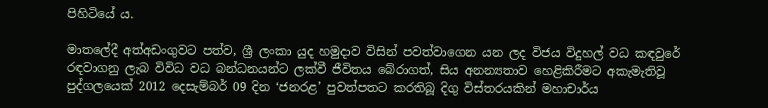පිහිටියේ ය.

මාතලේදී අත්අඩංගුවට පත්ව, ශ්‍රී ලංකා යුද හමුදාව විසින් පවත්වාගෙන යන ලද විජය විදුහල් වධ කඳවුරේ රඳවාගනු ලැබ විවිධ වධ බන්ධනයන්ට ලක්වී ජීවිතය බේරාගත්, සිය අනන්‍යතාව හෙළිකිරීමට අකැමැතිවූ පුද්ගලයෙක් 2012 දෙසැම්බර් 09 දින ‘ජනරළ’ පුවත්පතට කරතිබූ දිගු විස්තරයකින් මහාචාර්ය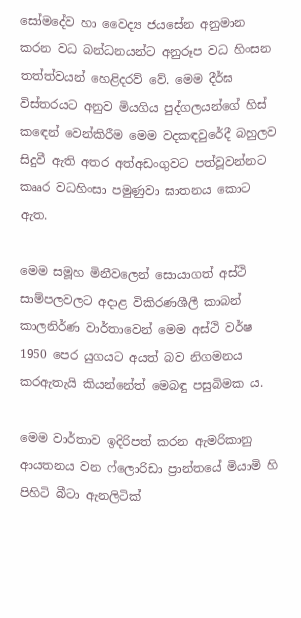සෝමදේව හා වෛද්‍ය ජයසේන අනුමාන කරන වධ බන්ධනයන්ට අනුරූප වධ හිංසන තත්ත්වයන් හෙළිදරව් වේ. මෙම දීර්ඝ විස්තරයට අනුව මියගිය පුද්ගලයන්ගේ හිස් කඳෙන් වෙන්කිරීම මෙම වදකඳවුරේදී බහුලව සිදුවී ඇති අතර අත්අඩංගුවට පත්වූවන්නට කෲර වධහිංසා පමුණුවා ඝාතනය කොට ඇත.

මෙම සමූහ මිනීවලෙන් සොයාගත් අස්ථි සාම්පලවලට අදාළ විකිරණශීලී කාබන් කාලනිර්ණ වාර්තාවෙන් මෙම අස්ථි වර්ෂ 1950 පෙර යුගයට අයත් බව නිගමනය කරඇතැයි කියන්නේත් මෙබඳු පසුබිමක ය.

මෙම වාර්තාව ඉදිරිපත් කරන ඇමරිකානු ආයතනය වන ෆ්ලොරිඩා ප්‍රාන්තයේ මියාමි හි පිහිටි බීටා ඇනලිටික්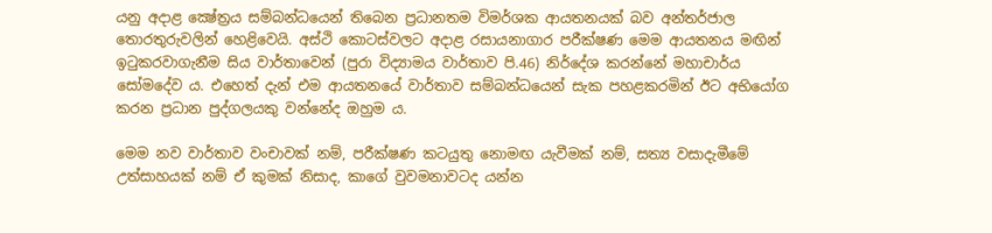යනු අදාළ ක්‍ෂේත්‍රය සම්බන්ධයෙන් තිබෙන ප්‍රධානතම විමර්ශක ආයතනයක් බව අන්තර්ජාල තොරතුරුවලින් හෙළිවෙයි. අස්ථි කොටස්වලට අදාළ රසායනාගාර පරීක්ෂණ මෙම ආයතනය මඟින් ඉටුකරවාගැනීම සිය වාර්තාවෙන් (පුරා විද්‍යාමය වාර්තාව පි.46) නිර්දේශ කරන්නේ මහාචාර්ය සෝමදේව ය. එහෙත් දැන් එම ආයතනයේ වාර්තාව සම්බන්ධයෙන් සැක පහළකරමින් ඊට අභියෝග කරන ප්‍රධාන පුද්ගලයකු වන්නේද ඔහුම ය.

මෙම නව වාර්තාව වංචාවක් නම්, පරීක්ෂණ කටයුතු නොමඟ යැවීමක් නම්, සත්‍ය වසාදැමීමේ උත්සාහයක් නම් ඒ කුමක් නිසාද, කාගේ වුවමනාවටද යන්න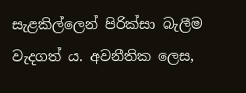සැළකිල්ලෙන් පිරික්සා බැලීම වැදගත් ය. අවනීතික ලෙස,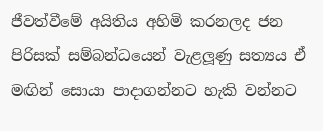ජීවත්වීමේ අයිතිය අහිමි කරනලද ජන පිරිසක් සම්බන්ධයෙන් වැළලූණු සත්‍යය ඒ මඟින් සොයා පාදාගන්නට හැකි වන්නට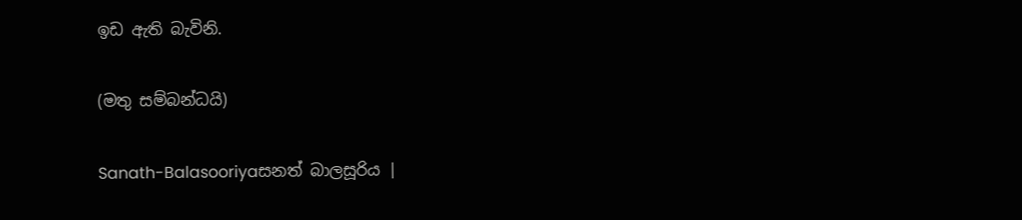ඉඩ ඇති බැවිනි.

(මතු සම්බන්ධයි)

Sanath-Balasooriyaසනත් බාලසූරිය |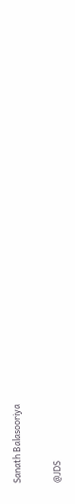Sanath Balasooriya

@JDS